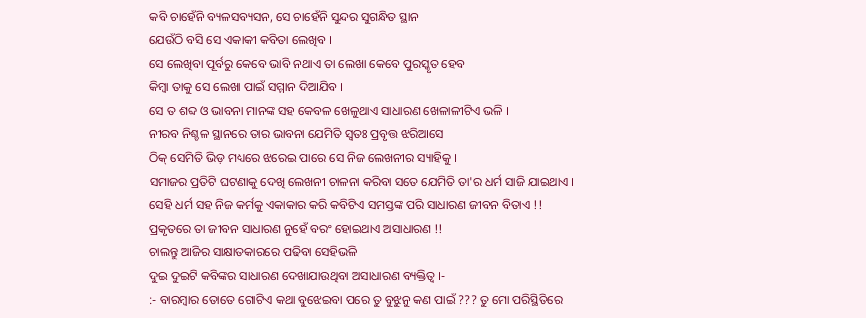କବି ଚାହେଁନି ବ୍ୟଳସବ୍ୟସନ, ସେ ଚାହେଁନି ସୁନ୍ଦର ସୁଗନ୍ଧିତ ସ୍ଥାନ
ଯେଉଁଠି ବସି ସେ ଏକାକୀ କବିତା ଲେଖିବ ।
ସେ ଲେଖିବା ପୂର୍ବରୁ କେବେ ଭାବି ନଥାଏ ତା ଲେଖା କେବେ ପୁରସ୍କୃତ ହେବ
କିମ୍ବା ତାକୁ ସେ ଲେଖା ପାଇଁ ସମ୍ମାନ ଦିଆଯିବ ।
ସେ ତ ଶବ୍ଦ ଓ ଭାବନା ମାନଙ୍କ ସହ କେବଳ ଖେଳୁଥାଏ ସାଧାରଣ ଖେଳାଳୀଟିଏ ଭଳି ।
ନୀରବ ନିଶ୍ଚଳ ସ୍ଥାନରେ ତାର ଭାବନା ଯେମିତି ସ୍ଵତଃ ପ୍ରବୃତ୍ତ ଝରିଆସେ
ଠିକ୍ ସେମିତି ଭିଡ଼ ମଧ୍ୟରେ ଝରେଇ ପାରେ ସେ ନିଜ ଲେଖନୀର ସ୍ୟାହିକୁ ।
ସମାଜର ପ୍ରତିଟି ଘଟଣାକୁ ଦେଖି ଲେଖନୀ ଚାଳନା କରିବା ସତେ ଯେମିତି ତା'ର ଧର୍ମ ସାଜି ଯାଇଥାଏ ।
ସେହି ଧର୍ମ ସହ ନିଜ କର୍ମକୁ ଏକାକାର କରି କବିଟିଏ ସମସ୍ତଙ୍କ ପରି ସାଧାରଣ ଜୀବନ ବିତାଏ !!
ପ୍ରକୃତରେ ତା ଜୀବନ ସାଧାରଣ ନୁହେଁ ବରଂ ହୋଇଥାଏ ଅସାଧାରଣ !!
ଚାଲନ୍ତୁ ଆଜିର ସାକ୍ଷାତକାରରେ ପଢିବା ସେହିଭଳି
ଦୁଇ ଦୁଇଟି କବିଙ୍କର ସାଧାରଣ ଦେଖାଯାଉଥିବା ଅସାଧାରଣ ବ୍ୟକ୍ତିତ୍ବ ।-
:- ବାରମ୍ବାର ତୋତେ ଗୋଟିଏ କଥା ବୁଝେଇବା ପରେ ତୁ ବୁଝୁନୁ କଣ ପାଇଁ ??? ତୁ ମୋ ପରିସ୍ଥିତିରେ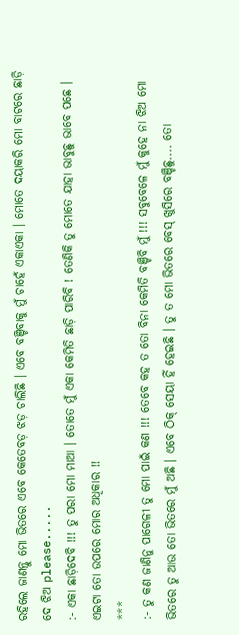ରହିଲେ ଜାଣନ୍ତୁ ମୋ ଭିତରେ ଏବେ କେତେବଡ଼ ଝଡ଼ ଚାଲିଛି । ଏବେ ବଞ୍ଚିବାକୁ ମୁଁ ଚାହେଁ ଏକାଏକା । ମୋତେ ଦୟାକରି ମୋ ବାଟରେ ଛାଡ଼ି ଦେ ଝିଅ please.....
:- ଏକା ଛାଡ଼ିଦେବି !!! ତୁ ପରା ମୋ ମାଆ । ତୋତେ ମୁଁ ଏକା କେମିତି ଛାଡ଼ି ପାରିବି ! ତେଣିକି ତୁ ମୋତେ ଯାହା ଭାବୁଛୁ ଭାବେ ପଛେ । ଏଇଟା ତୋ ଉପରେ ମୋର ଅଧିକାର !!
***
:- ତୁ କଣ ଜାଣିନୁ ପାଗେଳୀ ତୁ ମୋ ପାଇଁ କଣ !!! ତେବେ କହ ତ ତୋ ବିନା କେମିତି ବଞ୍ଚିବି ମୁଁ !!! ସବୁବେଳେ ମୁଁ କୁହେ ନା ଝିଅ ମୋ ଭିତରେ ତୁ ଆଉ ତୋ ଭିତରେ ମୁଁ ଅଛି । ଏବେ ଠିକ୍ ସେୟା ହିଁ ହେଇଛି । ତୁ ତ ମୋ ଭିତରେ ବେସ୍ ଖୁସିରେ ବଞ୍ଚିଛୁ.... ତୋ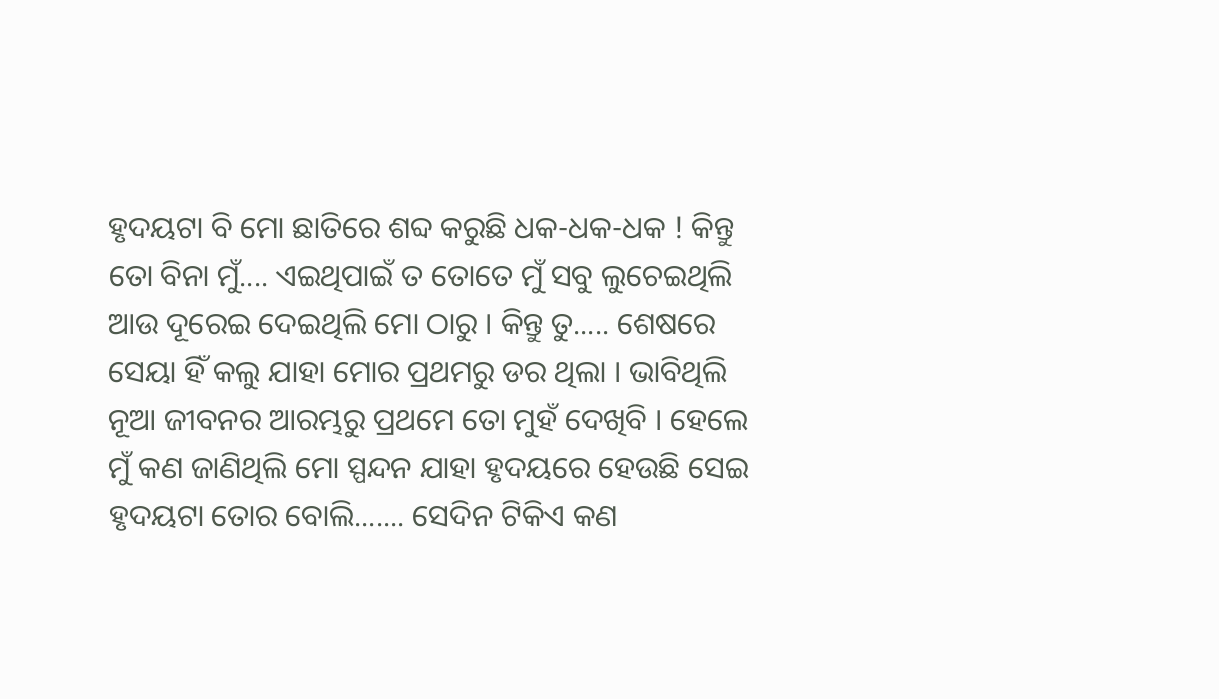ହୃଦୟଟା ବି ମୋ ଛାତିରେ ଶବ୍ଦ କରୁଛି ଧକ-ଧକ-ଧକ ! କିନ୍ତୁ ତୋ ବିନା ମୁଁ.... ଏଇଥିପାଇଁ ତ ତୋତେ ମୁଁ ସବୁ ଲୁଚେଇଥିଲି ଆଉ ଦୂରେଇ ଦେଇଥିଲି ମୋ ଠାରୁ । କିନ୍ତୁ ତୁ..... ଶେଷରେ ସେୟା ହିଁ କଲୁ ଯାହା ମୋର ପ୍ରଥମରୁ ଡର ଥିଲା । ଭାବିଥିଲି ନୂଆ ଜୀବନର ଆରମ୍ଭରୁ ପ୍ରଥମେ ତୋ ମୁହଁ ଦେଖିବି । ହେଲେ ମୁଁ କଣ ଜାଣିଥିଲି ମୋ ସ୍ପନ୍ଦନ ଯାହା ହୃଦୟରେ ହେଉଛି ସେଇ ହୃଦୟଟା ତୋର ବୋଲି....... ସେଦିନ ଟିକିଏ କଣ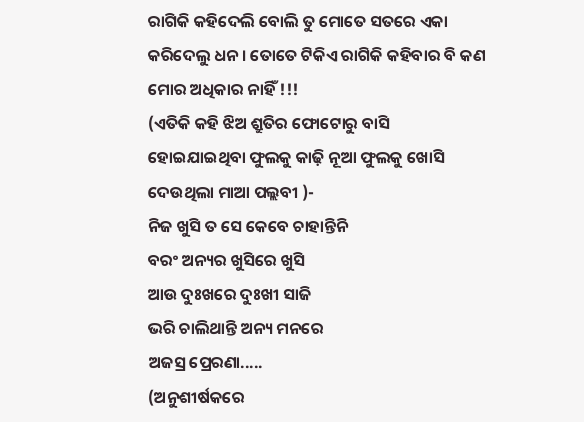ରାଗିକି କହିଦେଲି ବୋଲି ତୁ ମୋତେ ସତରେ ଏକା କରିଦେଲୁ ଧନ । ତୋତେ ଟିକିଏ ରାଗିକି କହିବାର ବି କଣ ମୋର ଅଧିକାର ନାହିଁ !!!
(ଏତିକି କହି ଝିଅ ଶ୍ରୁତିର ଫୋଟୋରୁ ବାସି ହୋଇଯାଇଥିବା ଫୁଲକୁ କାଢ଼ି ନୂଆ ଫୁଲକୁ ଖୋସି ଦେଉଥିଲା ମାଆ ପଲ୍ଲବୀ )-
ନିଜ ଖୁସି ତ ସେ କେବେ ଚାହାନ୍ତିନି
ବରଂ ଅନ୍ୟର ଖୁସିରେ ଖୁସି
ଆଉ ଦୁଃଖରେ ଦୁଃଖୀ ସାଜି
ଭରି ଚାଲିଥାନ୍ତି ଅନ୍ୟ ମନରେ
ଅଜସ୍ର ପ୍ରେରଣା.....
(ଅନୁଶୀର୍ଷକରେ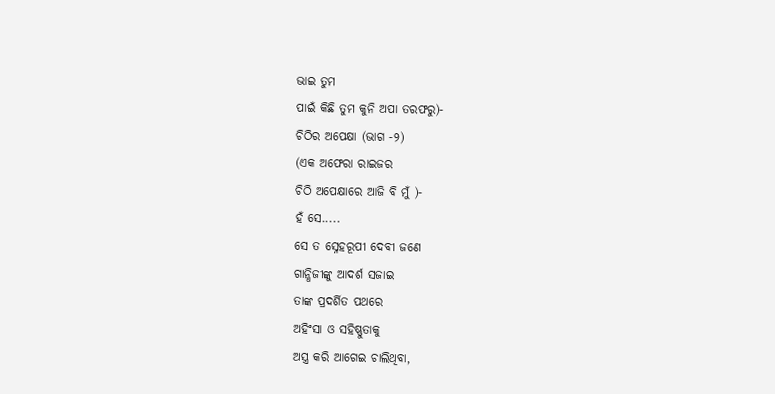ଭାଇ ତୁମ
ପାଇଁ କିଛି ତୁମ କୁନି ଅପା ତରଫରୁ)-
ଚିଠିର ଅପେକ୍ଷା (ଭାଗ -୨)
(ଏକ ଅଫେରା ରାଇଜର
ଚିଠି ଅପେକ୍ଷାରେ ଆଜି ବି ମୁଁ )-
ହଁ ସେ.....
ସେ ତ ସ୍ନେହରୂପୀ ଦେବୀ ଜଣେ
ଗାନ୍ଧିଜୀଙ୍କୁ ଆଦର୍ଶ ସଜାଇ
ତାଙ୍କ ପ୍ରଦର୍ଶିତ ପଥରେ
ଅହିଂସା ଓ ସହିଷ୍ଣୁତାକୁ
ଅସ୍ତ୍ର କରି ଆଗେଇ ଚାଲିଥିବା,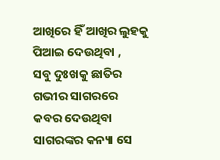ଆଖିରେ ହିଁ ଆଖିର ଲୁହକୁ
ପିଆଇ ଦେଉଥିବା ,
ସବୁ ଦୁଃଖକୁ ଛାତିର
ଗଭୀର ସାଗରରେ
କବର ଦେଉଥିବା
ସାଗରଙ୍କର କନ୍ୟା ସେ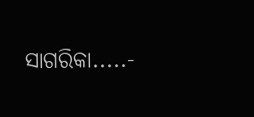ସାଗରିକା.....-